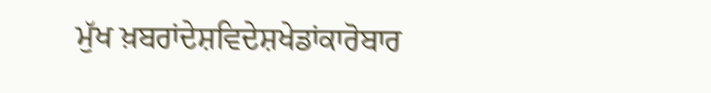ਮੁੱਖ ਖ਼ਬਰਾਂਦੇਸ਼ਵਿਦੇਸ਼ਖੇਡਾਂਕਾਰੋਬਾਰ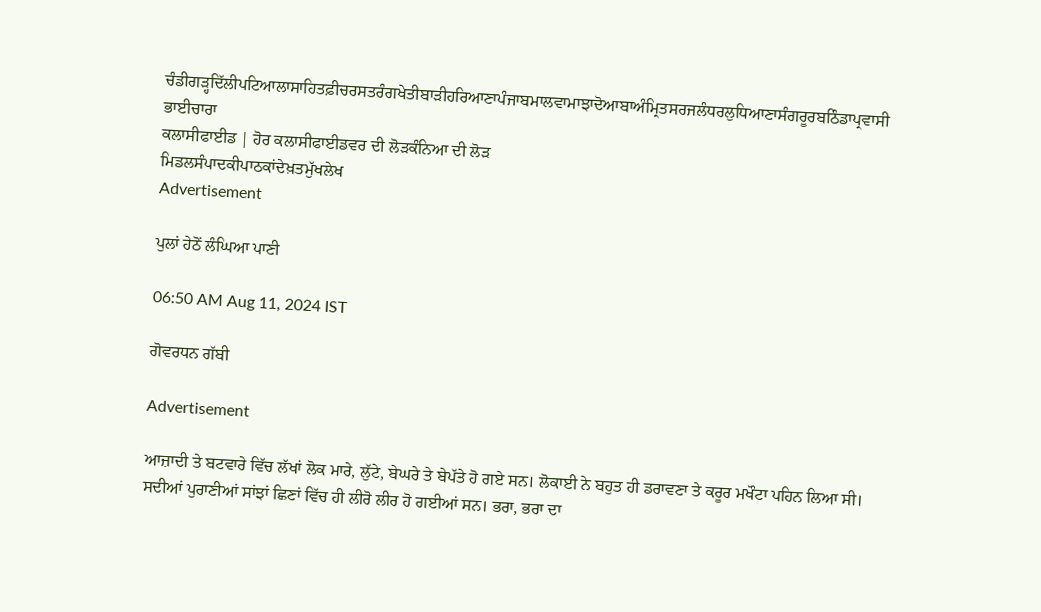ਚੰਡੀਗੜ੍ਹਦਿੱਲੀਪਟਿਆਲਾਸਾਹਿਤਫ਼ੀਚਰਸਤਰੰਗਖੇਤੀਬਾੜੀਹਰਿਆਣਾਪੰਜਾਬਮਾਲਵਾਮਾਝਾਦੋਆਬਾਅੰਮ੍ਰਿਤਸਰਜਲੰਧਰਲੁਧਿਆਣਾਸੰਗਰੂਰਬਠਿੰਡਾਪ੍ਰਵਾਸੀ ਭਾਈਚਾਰਾ
ਕਲਾਸੀਫਾਈਡ | ਹੋਰ ਕਲਾਸੀਫਾਈਡਵਰ ਦੀ ਲੋੜਕੰਨਿਆ ਦੀ ਲੋੜ
ਮਿਡਲਸੰਪਾਦਕੀਪਾਠਕਾਂਦੇਖ਼ਤਮੁੱਖਲੇਖ
Advertisement

ਪੁਲਾਂ ਹੇਠੋਂ ਲੰਘਿਆ ਪਾਣੀ

06:50 AM Aug 11, 2024 IST

ਗੋਵਰਧਨ ਗੱਬੀ

Advertisement

ਆਜ਼ਾਦੀ ਤੇ ਬਟਵਾਰੇ ਵਿੱਚ ਲੱਖਾਂ ਲੋਕ ਮਾਰੇ, ਲੁੱਟੇ, ਬੇਘਰੇ ਤੇ ਬੇਪੱਤੇ ਹੋ ਗਏ ਸਨ। ਲੋਕਾਈ ਨੇ ਬਹੁਤ ਹੀ ਡਰਾਵਣਾ ਤੇ ਕਰੂਰ ਮਖੌਟਾ ਪਹਿਨ ਲਿਆ ਸੀ। ਸਦੀਆਂ ਪੁਰਾਣੀਆਂ ਸਾਂਝਾਂ ਛਿਣਾਂ ਵਿੱਚ ਹੀ ਲੀਰੋ ਲੀਰ ਹੋ ਗਈਆਂ ਸਨ। ਭਰਾ, ਭਰਾ ਦਾ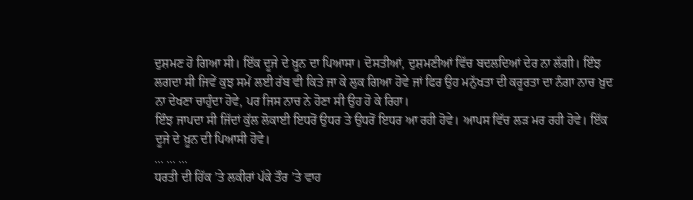ਦੁਸ਼ਮਣ ਹੋ ਗਿਆ ਸੀ। ਇੱਕ ਦੂਜੇ ਦੇ ਖ਼ੂਨ ਦਾ ਪਿਆਸਾ। ਦੋਸਤੀਆਂ, ਦੁਸ਼ਮਣੀਆਂ ਵਿੱਚ ਬਦਲਦਿਆਂ ਦੇਰ ਨਾ ਲੱਗੀ। ਇੰਝ ਲਗਦਾ ਸੀ ਜਿਵੇਂ ਕੁਝ ਸਮੇਂ ਲਈ ਰੱਬ ਵੀ ਕਿਤੇ ਜਾ ਕੇ ਲੁਕ ਗਿਆ ਹੋਵੇ ਜਾਂ ਫਿਰ ਉਹ ਮਨੁੱਖਤਾ ਦੀ ਕਰੂਰਤਾ ਦਾ ਨੰਗਾ ਨਾਚ ਖ਼ੁਦ ਨਾ ਦੇਖਣਾ ਚਾਹੁੰਦਾ ਹੋਵੇ, ਪਰ ਜਿਸ ਨਾਚ ਨੇ ਹੋਣਾ ਸੀ ਉਹ ਹੋ ਕੇ ਰਿਹਾ।
ਇੰਝ ਜਾਪਦਾ ਸੀ ਜਿੱਦਾਂ ਕੁੱਲ ਲੋਕਾਈ ਇਧਰੋਂ ਉਧਰ ਤੇ ਉਧਰੋਂ ਇਧਰ ਆ ਰਹੀ ਹੋਵੇ। ਆਪਸ ਵਿੱਚ ਲੜ ਮਰ ਰਹੀ ਹੋਵੇ। ਇੱਕ ਦੂਜੇ ਦੇ ਖ਼ੂਨ ਦੀ ਪਿਆਸੀ ਹੋਵੇ।
... ... ...
ਧਰਤੀ ਦੀ ਹਿੱਕ ’ਤੇ ਲਕੀਰਾਂ ਪੱਕੇ ਤੌਰ ’ਤੇ ਵਾਹ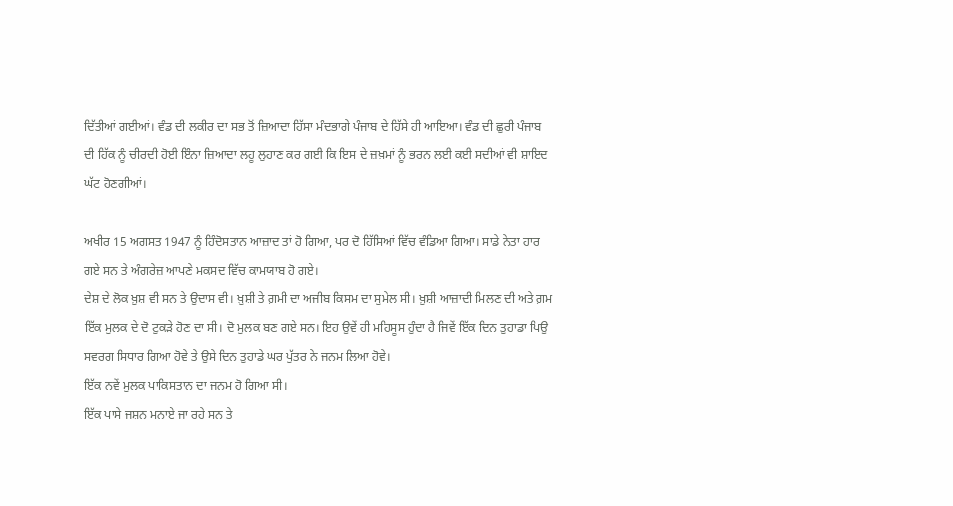ਦਿੱਤੀਆਂ ਗਈਆਂ। ਵੰਡ ਦੀ ਲਕੀਰ ਦਾ ਸਭ ਤੋਂ ਜ਼ਿਆਦਾ ਹਿੱਸਾ ਮੰਦਭਾਗੇ ਪੰਜਾਬ ਦੇ ਹਿੱਸੇ ਹੀ ਆਇਆ। ਵੰਡ ਦੀ ਛੁਰੀ ਪੰਜਾਬ ਦੀ ਹਿੱਕ ਨੂੰ ਚੀਰਦੀ ਹੋਈ ਇੰਨਾ ਜ਼ਿਆਦਾ ਲਹੂ ਲੁਹਾਣ ਕਰ ਗਈ ਕਿ ਇਸ ਦੇ ਜ਼ਖ਼ਮਾਂ ਨੂੰ ਭਰਨ ਲਈ ਕਈ ਸਦੀਆਂ ਵੀ ਸ਼ਾਇਦ ਘੱਟ ਹੋਣਗੀਆਂ।

ਅਖੀਰ 15 ਅਗਸਤ 1947 ਨੂੰ ਹਿੰਦੋਸਤਾਨ ਆਜ਼ਾਦ ਤਾਂ ਹੋ ਗਿਆ, ਪਰ ਦੋ ਹਿੱਸਿਆਂ ਵਿੱਚ ਵੰਡਿਆ ਗਿਆ। ਸਾਡੇ ਨੇਤਾ ਹਾਰ ਗਏ ਸਨ ਤੇ ਅੰਗਰੇਜ਼ ਆਪਣੇ ਮਕਸਦ ਵਿੱਚ ਕਾਮਯਾਬ ਹੋ ਗਏ।
ਦੇਸ਼ ਦੇ ਲੋਕ ਖ਼ੁਸ਼ ਵੀ ਸਨ ਤੇ ਉਦਾਸ ਵੀ। ਖ਼ੁਸ਼ੀ ਤੇ ਗ਼ਮੀ ਦਾ ਅਜੀਬ ਕਿਸਮ ਦਾ ਸੁਮੇਲ ਸੀ। ਖ਼ੁਸ਼ੀ ਆਜ਼ਾਦੀ ਮਿਲਣ ਦੀ ਅਤੇ ਗ਼ਮ ਇੱਕ ਮੁਲਕ ਦੇ ਦੋ ਟੁਕੜੇ ਹੋਣ ਦਾ ਸੀ। ਦੋ ਮੁਲਕ ਬਣ ਗਏ ਸਨ। ਇਹ ਉਵੇਂ ਹੀ ਮਹਿਸੂਸ ਹੁੰਦਾ ਹੈ ਜਿਵੇਂ ਇੱਕ ਦਿਨ ਤੁਹਾਡਾ ਪਿਉ ਸਵਰਗ ਸਿਧਾਰ ਗਿਆ ਹੋਵੇ ਤੇ ਉਸੇ ਦਿਨ ਤੁਹਾਡੇ ਘਰ ਪੁੱਤਰ ਨੇ ਜਨਮ ਲਿਆ ਹੋਵੇ।
ਇੱਕ ਨਵੇਂ ਮੁਲਕ ਪਾਕਿਸਤਾਨ ਦਾ ਜਨਮ ਹੋ ਗਿਆ ਸੀ।
ਇੱਕ ਪਾਸੇ ਜਸ਼ਨ ਮਨਾਏ ਜਾ ਰਹੇ ਸਨ ਤੇ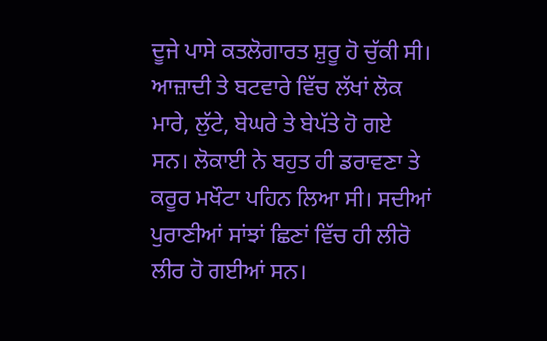ਦੂਜੇ ਪਾਸੇ ਕਤਲੋਗਾਰਤ ਸ਼ੁਰੂ ਹੋ ਚੁੱਕੀ ਸੀ।
ਆਜ਼ਾਦੀ ਤੇ ਬਟਵਾਰੇ ਵਿੱਚ ਲੱਖਾਂ ਲੋਕ ਮਾਰੇ, ਲੁੱਟੇ, ਬੇਘਰੇ ਤੇ ਬੇਪੱਤੇ ਹੋ ਗਏ ਸਨ। ਲੋਕਾਈ ਨੇ ਬਹੁਤ ਹੀ ਡਰਾਵਣਾ ਤੇ ਕਰੂਰ ਮਖੌਟਾ ਪਹਿਨ ਲਿਆ ਸੀ। ਸਦੀਆਂ ਪੁਰਾਣੀਆਂ ਸਾਂਝਾਂ ਛਿਣਾਂ ਵਿੱਚ ਹੀ ਲੀਰੋ ਲੀਰ ਹੋ ਗਈਆਂ ਸਨ।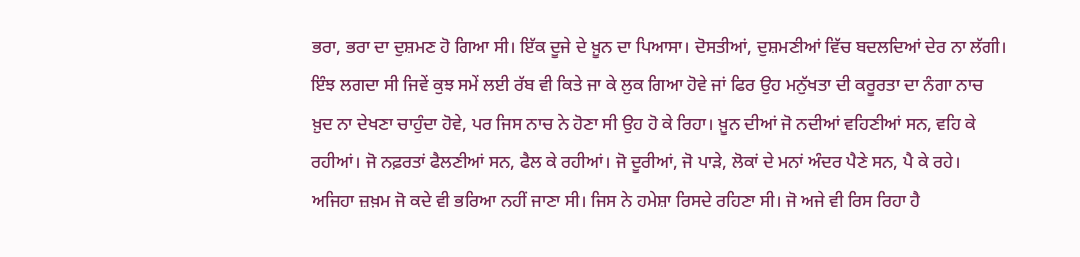ਭਰਾ, ਭਰਾ ਦਾ ਦੁਸ਼ਮਣ ਹੋ ਗਿਆ ਸੀ। ਇੱਕ ਦੂਜੇ ਦੇ ਖ਼ੂਨ ਦਾ ਪਿਆਸਾ। ਦੋਸਤੀਆਂ, ਦੁਸ਼ਮਣੀਆਂ ਵਿੱਚ ਬਦਲਦਿਆਂ ਦੇਰ ਨਾ ਲੱਗੀ। ਇੰਝ ਲਗਦਾ ਸੀ ਜਿਵੇਂ ਕੁਝ ਸਮੇਂ ਲਈ ਰੱਬ ਵੀ ਕਿਤੇ ਜਾ ਕੇ ਲੁਕ ਗਿਆ ਹੋਵੇ ਜਾਂ ਫਿਰ ਉਹ ਮਨੁੱਖਤਾ ਦੀ ਕਰੂਰਤਾ ਦਾ ਨੰਗਾ ਨਾਚ ਖ਼ੁਦ ਨਾ ਦੇਖਣਾ ਚਾਹੁੰਦਾ ਹੋਵੇ, ਪਰ ਜਿਸ ਨਾਚ ਨੇ ਹੋਣਾ ਸੀ ਉਹ ਹੋ ਕੇ ਰਿਹਾ। ਖ਼ੂਨ ਦੀਆਂ ਜੋ ਨਦੀਆਂ ਵਹਿਣੀਆਂ ਸਨ, ਵਹਿ ਕੇ ਰਹੀਆਂ। ਜੋ ਨਫ਼ਰਤਾਂ ਫੈਲਣੀਆਂ ਸਨ, ਫੈਲ ਕੇ ਰਹੀਆਂ। ਜੋ ਦੂਰੀਆਂ, ਜੋ ਪਾੜੇ, ਲੋਕਾਂ ਦੇ ਮਨਾਂ ਅੰਦਰ ਪੈਣੇ ਸਨ, ਪੈ ਕੇ ਰਹੇ।
ਅਜਿਹਾ ਜ਼ਖ਼ਮ ਜੋ ਕਦੇ ਵੀ ਭਰਿਆ ਨਹੀਂ ਜਾਣਾ ਸੀ। ਜਿਸ ਨੇ ਹਮੇਸ਼ਾ ਰਿਸਦੇ ਰਹਿਣਾ ਸੀ। ਜੋ ਅਜੇ ਵੀ ਰਿਸ ਰਿਹਾ ਹੈ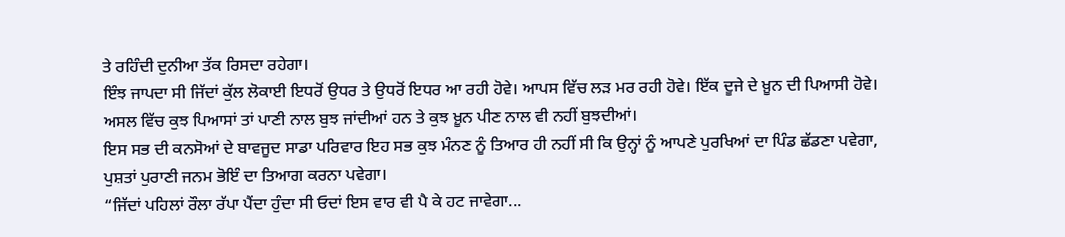ਤੇ ਰਹਿੰਦੀ ਦੁਨੀਆ ਤੱਕ ਰਿਸਦਾ ਰਹੇਗਾ।
ਇੰਝ ਜਾਪਦਾ ਸੀ ਜਿੱਦਾਂ ਕੁੱਲ ਲੋਕਾਈ ਇਧਰੋਂ ਉਧਰ ਤੇ ਉਧਰੋਂ ਇਧਰ ਆ ਰਹੀ ਹੋਵੇ। ਆਪਸ ਵਿੱਚ ਲੜ ਮਰ ਰਹੀ ਹੋਵੇ। ਇੱਕ ਦੂਜੇ ਦੇ ਖ਼ੂਨ ਦੀ ਪਿਆਸੀ ਹੋਵੇ। ਅਸਲ ਵਿੱਚ ਕੁਝ ਪਿਆਸਾਂ ਤਾਂ ਪਾਣੀ ਨਾਲ ਬੁਝ ਜਾਂਦੀਆਂ ਹਨ ਤੇ ਕੁਝ ਖ਼ੂਨ ਪੀਣ ਨਾਲ ਵੀ ਨਹੀਂ ਬੁਝਦੀਆਂ।
ਇਸ ਸਭ ਦੀ ਕਨਸੋਆਂ ਦੇ ਬਾਵਜੂਦ ਸਾਡਾ ਪਰਿਵਾਰ ਇਹ ਸਭ ਕੁਝ ਮੰਨਣ ਨੂੰ ਤਿਆਰ ਹੀ ਨਹੀਂ ਸੀ ਕਿ ਉਨ੍ਹਾਂ ਨੂੰ ਆਪਣੇ ਪੁਰਖਿਆਂ ਦਾ ਪਿੰਡ ਛੱਡਣਾ ਪਵੇਗਾ, ਪੁਸ਼ਤਾਂ ਪੁਰਾਣੀ ਜਨਮ ਭੋਇੰ ਦਾ ਤਿਆਗ ਕਰਨਾ ਪਵੇਗਾ।
“ਜਿੱਦਾਂ ਪਹਿਲਾਂ ਰੌਲਾ ਰੱਪਾ ਪੈਂਦਾ ਹੁੰਦਾ ਸੀ ਓਦਾਂ ਇਸ ਵਾਰ ਵੀ ਪੈ ਕੇ ਹਟ ਜਾਵੇਗਾ...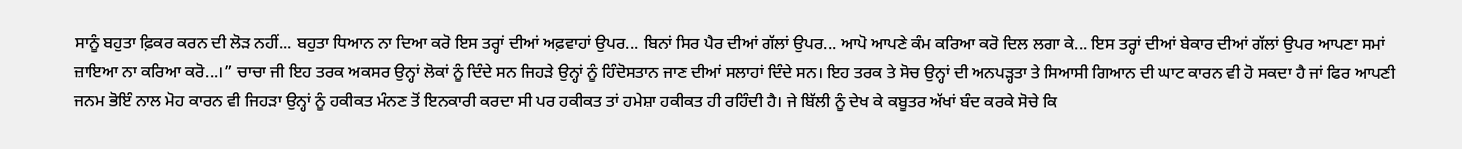ਸਾਨੂੰ ਬਹੁਤਾ ਫ਼ਿਕਰ ਕਰਨ ਦੀ ਲੋੜ ਨਹੀਂ... ਬਹੁਤਾ ਧਿਆਨ ਨਾ ਦਿਆ ਕਰੋ ਇਸ ਤਰ੍ਹਾਂ ਦੀਆਂ ਅਫ਼ਵਾਹਾਂ ਉਪਰ... ਬਿਨਾਂ ਸਿਰ ਪੈਰ ਦੀਆਂ ਗੱਲਾਂ ਉਪਰ... ਆਪੋ ਆਪਣੇ ਕੰਮ ਕਰਿਆ ਕਰੋ ਦਿਲ ਲਗਾ ਕੇ... ਇਸ ਤਰ੍ਹਾਂ ਦੀਆਂ ਬੇਕਾਰ ਦੀਆਂ ਗੱਲਾਂ ਉਪਰ ਆਪਣਾ ਸਮਾਂ ਜ਼ਾਇਆ ਨਾ ਕਰਿਆ ਕਰੋ...।” ਚਾਚਾ ਜੀ ਇਹ ਤਰਕ ਅਕਸਰ ਉਨ੍ਹਾਂ ਲੋਕਾਂ ਨੂੰ ਦਿੰਦੇ ਸਨ ਜਿਹੜੇ ਉਨ੍ਹਾਂ ਨੂੰ ਹਿੰਦੋਸਤਾਨ ਜਾਣ ਦੀਆਂ ਸਲਾਹਾਂ ਦਿੰਦੇ ਸਨ। ਇਹ ਤਰਕ ਤੇ ਸੋਚ ਉਨ੍ਹਾਂ ਦੀ ਅਨਪੜ੍ਹਤਾ ਤੇ ਸਿਆਸੀ ਗਿਆਨ ਦੀ ਘਾਟ ਕਾਰਨ ਵੀ ਹੋ ਸਕਦਾ ਹੈ ਜਾਂ ਫਿਰ ਆਪਣੀ ਜਨਮ ਭੋਇੰ ਨਾਲ ਮੋਹ ਕਾਰਨ ਵੀ ਜਿਹੜਾ ਉਨ੍ਹਾਂ ਨੂੰ ਹਕੀਕਤ ਮੰਨਣ ਤੋਂ ਇਨਕਾਰੀ ਕਰਦਾ ਸੀ ਪਰ ਹਕੀਕਤ ਤਾਂ ਹਮੇਸ਼ਾ ਹਕੀਕਤ ਹੀ ਰਹਿੰਦੀ ਹੈ। ਜੇ ਬਿੱਲੀ ਨੂੰ ਦੇਖ ਕੇ ਕਬੂਤਰ ਅੱਖਾਂ ਬੰਦ ਕਰਕੇ ਸੋਚੇ ਕਿ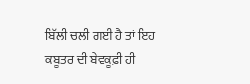ਬਿੱਲੀ ਚਲੀ ਗਈ ਹੈ ਤਾਂ ਇਹ ਕਬੂਤਰ ਦੀ ਬੇਵਕੂਫ਼ੀ ਹੀ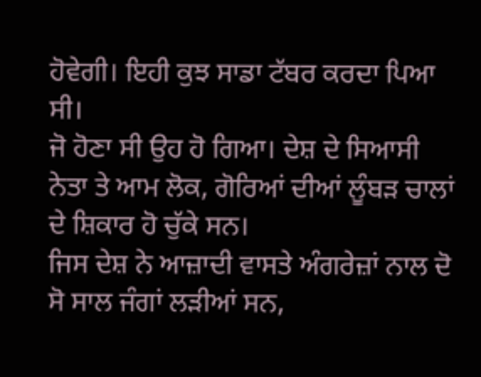ਹੋਵੇਗੀ। ਇਹੀ ਕੁਝ ਸਾਡਾ ਟੱਬਰ ਕਰਦਾ ਪਿਆ ਸੀ।
ਜੋ ਹੋਣਾ ਸੀ ਉਹ ਹੋ ਗਿਆ। ਦੇਸ਼ ਦੇ ਸਿਆਸੀ ਨੇਤਾ ਤੇ ਆਮ ਲੋਕ, ਗੋਰਿਆਂ ਦੀਆਂ ਲੂੰਬੜ ਚਾਲਾਂ ਦੇ ਸ਼ਿਕਾਰ ਹੋ ਚੁੱਕੇ ਸਨ।
ਜਿਸ ਦੇਸ਼ ਨੇ ਆਜ਼ਾਦੀ ਵਾਸਤੇ ਅੰਗਰੇਜ਼ਾਂ ਨਾਲ ਦੋ ਸੋ ਸਾਲ ਜੰਗਾਂ ਲੜੀਆਂ ਸਨ,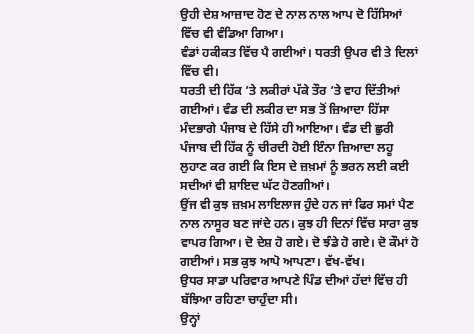ਉਹੀ ਦੇਸ਼ ਆਜ਼ਾਦ ਹੋਣ ਦੇ ਨਾਲ ਨਾਲ ਆਪ ਦੋ ਹਿੱਸਿਆਂ ਵਿੱਚ ਵੀ ਵੰਡਿਆ ਗਿਆ।
ਵੰਡਾਂ ਹਕੀਕਤ ਵਿੱਚ ਪੈ ਗਈਆਂ। ਧਰਤੀ ਉਪਰ ਵੀ ਤੇ ਦਿਲਾਂ ਵਿੱਚ ਵੀ।
ਧਰਤੀ ਦੀ ਹਿੱਕ ’ਤੇ ਲਕੀਰਾਂ ਪੱਕੇ ਤੌਰ ’ਤੇ ਵਾਹ ਦਿੱਤੀਆਂ ਗਈਆਂ। ਵੰਡ ਦੀ ਲਕੀਰ ਦਾ ਸਭ ਤੋਂ ਜ਼ਿਆਦਾ ਹਿੱਸਾ ਮੰਦਭਾਗੇ ਪੰਜਾਬ ਦੇ ਹਿੱਸੇ ਹੀ ਆਇਆ। ਵੰਡ ਦੀ ਛੁਰੀ ਪੰਜਾਬ ਦੀ ਹਿੱਕ ਨੂੰ ਚੀਰਦੀ ਹੋਈ ਇੰਨਾ ਜ਼ਿਆਦਾ ਲਹੂ ਲੁਹਾਣ ਕਰ ਗਈ ਕਿ ਇਸ ਦੇ ਜ਼ਖ਼ਮਾਂ ਨੂੰ ਭਰਨ ਲਈ ਕਈ ਸਦੀਆਂ ਵੀ ਸ਼ਾਇਦ ਘੱਟ ਹੋਣਗੀਆਂ।
ਉਂਜ ਵੀ ਕੁਝ ਜ਼ਖ਼ਮ ਲਾਇਲਾਜ ਹੁੰਦੇ ਹਨ ਜਾਂ ਫਿਰ ਸਮਾਂ ਪੈਣ ਨਾਲ ਨਾਸੂਰ ਬਣ ਜਾਂਦੇ ਹਨ। ਕੁਝ ਹੀ ਦਿਨਾਂ ਵਿੱਚ ਸਾਰਾ ਕੁਝ ਵਾਪਰ ਗਿਆ। ਦੋ ਦੇਸ਼ ਹੋ ਗਏ। ਦੋ ਝੰਡੇ ਹੋ ਗਏ। ਦੋ ਕੌਮਾਂ ਹੋ ਗਈਆਂ। ਸਭ ਕੁਝ ਆਪੋ ਆਪਣਾ। ਵੱਖ-ਵੱਖ।
ਉਧਰ ਸਾਡਾ ਪਰਿਵਾਰ ਆਪਣੇ ਪਿੰਡ ਦੀਆਂ ਹੱਦਾਂ ਵਿੱਚ ਹੀ ਬੱਝਿਆ ਰਹਿਣਾ ਚਾਹੁੰਦਾ ਸੀ।
ਉਨ੍ਹਾਂ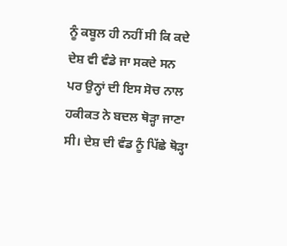ਨੂੰ ਕਬੂਲ ਹੀ ਨਹੀਂ ਸੀ ਕਿ ਕਦੇ ਦੇਸ਼ ਵੀ ਵੰਡੇ ਜਾ ਸਕਦੇ ਸਨ ਪਰ ਉਨ੍ਹਾਂ ਦੀ ਇਸ ਸੋਚ ਨਾਲ ਹਕੀਕਤ ਨੇ ਬਦਲ ਥੋੜ੍ਹਾ ਜਾਣਾ ਸੀ। ਦੇਸ਼ ਦੀ ਵੰਡ ਨੂੰ ਪਿੱਛੇ ਥੋੜ੍ਹਾ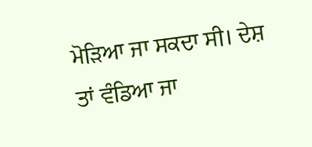ਮੋੜਿਆ ਜਾ ਸਕਦਾ ਸੀ। ਦੇਸ਼ ਤਾਂ ਵੰਡਿਆ ਜਾ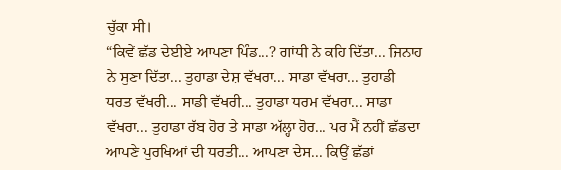ਚੁੱਕਾ ਸੀ।
“ਕਿਵੇਂ ਛੱਡ ਦੇਈਏ ਆਪਣਾ ਪਿੰਡ...? ਗਾਂਧੀ ਨੇ ਕਹਿ ਦਿੱਤਾ... ਜਿਨਾਹ ਨੇ ਸੁਣਾ ਦਿੱਤਾ... ਤੁਹਾਡਾ ਦੇਸ਼ ਵੱਖਰਾ... ਸਾਡਾ ਵੱਖਰਾ... ਤੁਹਾਡੀ ਧਰਤ ਵੱਖਰੀ... ਸਾਡੀ ਵੱਖਰੀ... ਤੁਹਾਡਾ ਧਰਮ ਵੱਖਰਾ... ਸਾਡਾ ਵੱਖਰਾ... ਤੁਹਾਡਾ ਰੱਬ ਹੋਰ ਤੇ ਸਾਡਾ ਅੱਲ੍ਹਾ ਹੋਰ... ਪਰ ਮੈਂ ਨਹੀਂ ਛੱਡਦਾ ਆਪਣੇ ਪੁਰਖਿਆਂ ਦੀ ਧਰਤੀ... ਆਪਣਾ ਦੇਸ... ਕਿਉਂ ਛੱਡਾਂ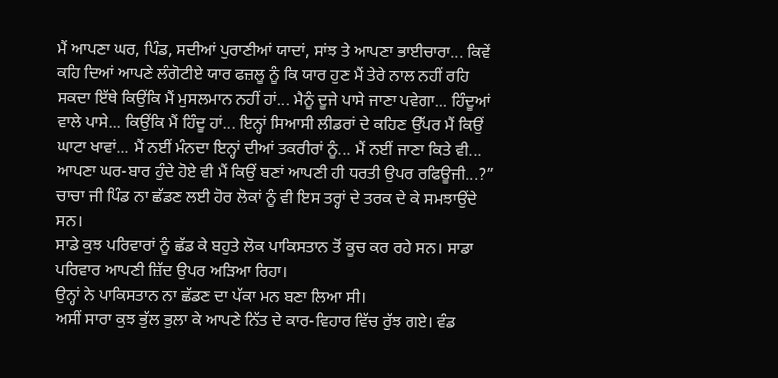ਮੈਂ ਆਪਣਾ ਘਰ, ਪਿੰਡ, ਸਦੀਆਂ ਪੁਰਾਣੀਆਂ ਯਾਦਾਂ, ਸਾਂਝ ਤੇ ਆਪਣਾ ਭਾਈਚਾਰਾ... ਕਿਵੇਂ ਕਹਿ ਦਿਆਂ ਆਪਣੇ ਲੰਗੋਟੀਏ ਯਾਰ ਫਜ਼ਲੂ ਨੂੰ ਕਿ ਯਾਰ ਹੁਣ ਮੈਂ ਤੇਰੇ ਨਾਲ ਨਹੀਂ ਰਹਿ ਸਕਦਾ ਇੱਥੇ ਕਿਉਂਕਿ ਮੈਂ ਮੁਸਲਮਾਨ ਨਹੀਂ ਹਾਂ... ਮੈਨੂੰ ਦੂਜੇ ਪਾਸੇ ਜਾਣਾ ਪਵੇਗਾ... ਹਿੰਦੂਆਂ ਵਾਲੇ ਪਾਸੇ... ਕਿਉਂਕਿ ਮੈਂ ਹਿੰਦੂ ਹਾਂ... ਇਨ੍ਹਾਂ ਸਿਆਸੀ ਲੀਡਰਾਂ ਦੇ ਕਹਿਣ ਉੱਪਰ ਮੈਂ ਕਿਉਂ ਘਾਟਾ ਖਾਵਾਂ... ਮੈਂ ਨਈਂ ਮੰਨਦਾ ਇਨ੍ਹਾਂ ਦੀਆਂ ਤਕਰੀਰਾਂ ਨੂੰ... ਮੈਂ ਨਈਂ ਜਾਣਾ ਕਿਤੇ ਵੀ... ਆਪਣਾ ਘਰ-ਬਾਰ ਹੁੰਦੇ ਹੋਏ ਵੀ ਮੈਂ ਕਿਉਂ ਬਣਾਂ ਆਪਣੀ ਹੀ ਧਰਤੀ ਉਪਰ ਰਫਿਊਜੀ...?”
ਚਾਚਾ ਜੀ ਪਿੰਡ ਨਾ ਛੱਡਣ ਲਈ ਹੋਰ ਲੋਕਾਂ ਨੂੰ ਵੀ ਇਸ ਤਰ੍ਹਾਂ ਦੇ ਤਰਕ ਦੇ ਕੇ ਸਮਝਾਉਂਦੇ ਸਨ।
ਸਾਡੇ ਕੁਝ ਪਰਿਵਾਰਾਂ ਨੂੰ ਛੱਡ ਕੇ ਬਹੁਤੇ ਲੋਕ ਪਾਕਿਸਤਾਨ ਤੋਂ ਕੂਚ ਕਰ ਰਹੇ ਸਨ। ਸਾਡਾ ਪਰਿਵਾਰ ਆਪਣੀ ਜ਼ਿੱਦ ਉਪਰ ਅੜਿਆ ਰਿਹਾ।
ਉਨ੍ਹਾਂ ਨੇ ਪਾਕਿਸਤਾਨ ਨਾ ਛੱਡਣ ਦਾ ਪੱਕਾ ਮਨ ਬਣਾ ਲਿਆ ਸੀ।
ਅਸੀਂ ਸਾਰਾ ਕੁਝ ਭੁੱਲ ਭੁਲਾ ਕੇ ਆਪਣੇ ਨਿੱਤ ਦੇ ਕਾਰ-ਵਿਹਾਰ ਵਿੱਚ ਰੁੱਝ ਗਏ। ਵੰਡ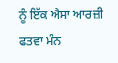ਨੂੰ ਇੱਕ ਐਸਾ ਆਰਜ਼ੀ ਫਤਵਾ ਮੰਨ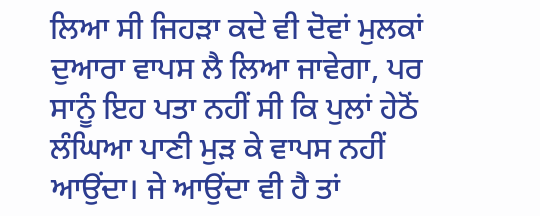ਲਿਆ ਸੀ ਜਿਹੜਾ ਕਦੇ ਵੀ ਦੋਵਾਂ ਮੁਲਕਾਂ ਦੁਆਰਾ ਵਾਪਸ ਲੈ ਲਿਆ ਜਾਵੇਗਾ, ਪਰ ਸਾਨੂੰ ਇਹ ਪਤਾ ਨਹੀਂ ਸੀ ਕਿ ਪੁਲਾਂ ਹੇਠੋਂ ਲੰਘਿਆ ਪਾਣੀ ਮੁੜ ਕੇ ਵਾਪਸ ਨਹੀਂ ਆਉਂਦਾ। ਜੇ ਆਉਂਦਾ ਵੀ ਹੈ ਤਾਂ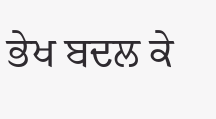ਭੇਖ ਬਦਲ ਕੇ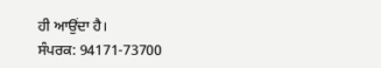ਹੀ ਆਉਂਦਾ ਹੈ।
ਸੰਪਰਕ: 94171-73700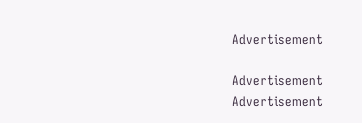Advertisement

Advertisement
Advertisement